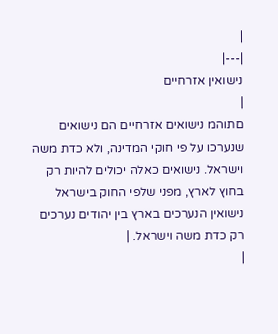|
|---|
נישואין אזרחיים
|
םתוהמ נישואים אזרחיים הם נישואים שנערכו על פי חוקי המדינה, ולא כדת משה וישראל. נישואים כאלה יכולים להיות רק בחוץ לארץ, מפני שלפי החוק בישראל נישואין הנערכים בארץ בין יהודים נערכים רק כדת משה וישראל. |
|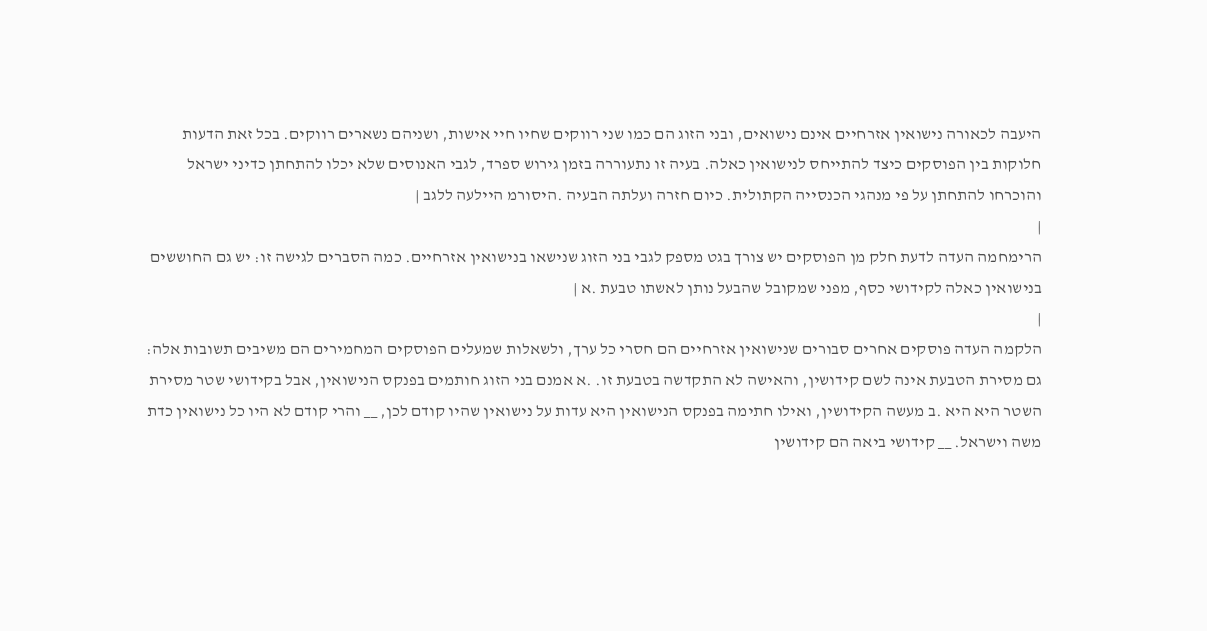היעבה לכאורה נישואין אזרחיים אינם נישואים, ובני הזוג הם כמו שני רווקים שחיו חיי אישות, ושניהם נשארים רווקים. בכל זאת הדעות חלוקות בין הפוסקים כיצד להתייחס לנישואין כאלה. בעיה זו נתעוררה בזמן גירוש ספרד, לגבי האנוסים שלא יכלו להתחתן כדיני ישראל והוכרחו להתחתן על פי מנהגי הכנסייה הקתולית. כיום חזרה ועלתה הבעיה .היסורמ היילעה ללגב |
|
הרימחמה העדה לדעת חלק מן הפוסקים יש צורך בגט מספק לגבי בני הזוג שנישאו בנישואין אזרחיים. כמה הסברים לגישה זו: יש גם החוששים בנישואין כאלה לקידושי כסף, מפני שמקובל שהבעל נותן לאשתו טבעת .א |
|
הלקמה העדה פוסקים אחרים סבורים שנישואין אזרחיים הם חסרי כל ערך, ולשאלות שמעלים הפוסקים המחמירים הם משיבים תשובות אלה: גם מסירת הטבעת אינה לשם קידושין, והאישה לא התקדשה בטבעת זו. .א אמנם בני הזוג חותמים בפנקס הנישואין, אבל בקידושי שטר מסירת השטר היא היא .ב מעשה הקידושין, ואילו חתימה בפנקס הנישואין היא עדות על נישואין שהיו קודם לכן, __ והרי קודם לא היו כל נישואין כדת משה וישראל. __ קידושי ביאה הם קידושין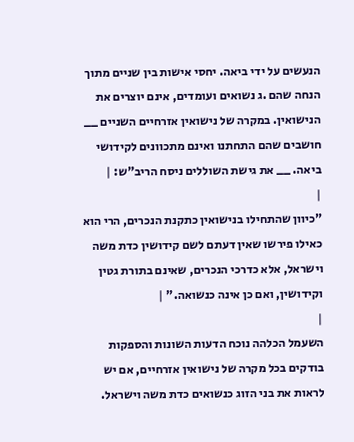הנעשים על ידי ביאה. יחסי אישות בין שניים מתוך הנחה שהם .ג נשואים ועומדים, אינם יוצרים את הנישואין. במקרה של נישואין אזרחיים השניים __ חושבים שהם התחתנו ואינם מתכוונים לקידושי ביאה. __ את גישת השוללים ניסח הריב"ש: |
|
"כיוון שהתחילו בנישואין כתקנת הנכרים, הרי הוא כאילו פירשו שאין דעתם לשם קידושין כדת משה וישראל, אלא כדרכי הנכרים, שאינם בתורת גטין וקידושין, ואם כן אינה כנשואה." |
|
השעמל הכלהה נוכח הדעות השונות והספקות בודקים בכל מקרה של נישואין אזרחיים, אם יש לראות את בני הזוג כנשואים כדת משה וישראל.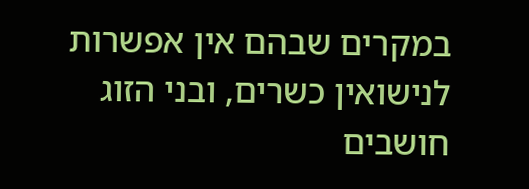במקרים שבהם אין אפשרות לנישואין כשרים, ובני הזוג חושבים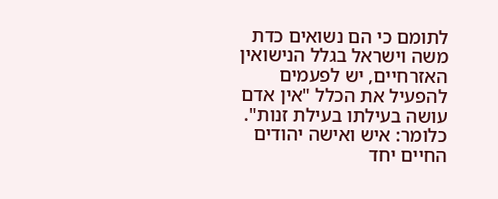לתומם כי הם נשואים כדת משה וישראל בגלל הנישואין האזרחיים, יש לפעמים להפעיל את הכלל "אין אדם עושה בעילתו בעילת זנות". כלומר: איש ואישה יהודים החיים יחד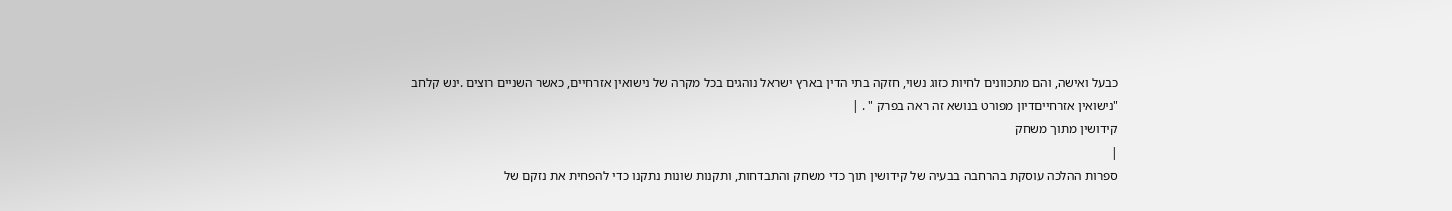כבעל ואישה, והם מתכוונים לחיות כזוג נשוי, חזקה בתי הדין בארץ ישראל נוהגים בכל מקרה של נישואין אזרחיים, כאשר השניים רוצים .ינש קלחב "נישואין אזרחייםדיון מפורט בנושא זה ראה בפרק " . |
קידושין מתוך משחק
|
ספרות ההלכה עוסקת בהרחבה בבעיה של קידושין תוך כדי משחק והתבדחות, ותקנות שונות נתקנו כדי להפחית את נזקם של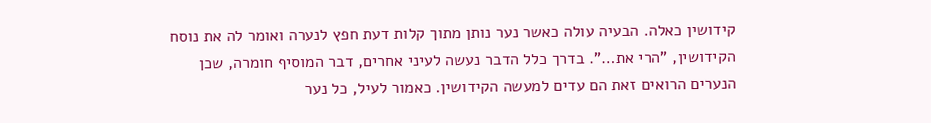קידושין כאלה. הבעיה עולה כאשר נער נותן מתוך קלות דעת חפץ לנערה ואומר לה את נוסח הקידושין, "הרי את…". בדרך כלל הדבר נעשה לעיני אחרים, דבר המוסיף חומרה, שכן הנערים הרואים זאת הם עדים למעשה הקידושין. כאמור לעיל, כל נער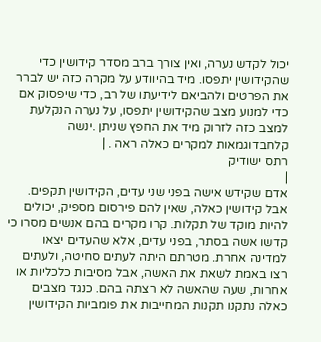יכול לקדש נערה, ואין צורך ברב מסדר קידושין כדי שהקידושין יתפסו. מיד בהיוודע על מקרה כזה יש לברר את הפרטים ולהביאם לידיעתו של רב, כדי שיפסוק אם כדי למנוע מצב שהקידושין יתפסו, על נערה הנקלעת למצב כזה לזרוק מיד את החפץ שניתן .ינשה קלחבדוגמאות למקרים כאלה ראה . |
רתס ישודיק
|
אדם שקידש אישה בפני שני עדים, הקידושין תקפים. אבל קידושין כאלה, שאין להם פירסום מספיק, יכולים להיות מוקד של תקלות. קרו מקרים בהם אנשים מסרו כי קדשו אשה בסתר, בפני עדים, אלא שהעדים יצאו למדינה אחרת. מטרתם היתה לעתים סחיטה, ולעתים רצו באמת לשאת את האשה, אבל מסיבות כלכליות או אחרות, שעה שהאשה לא רצתה בהם. כנגד מצבים כאלה נתקנו תקנות המחייבות את פומביות הקידושין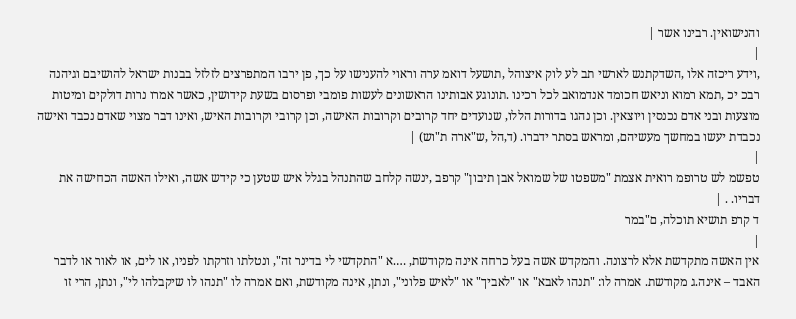והנישואין. רבינו אשר |
|
,וידע ריכזה אלו ,השדקתנש לארשי תב לע לוק איצוהל ,תושעל דואמ ערה וראוי להענישו על כך, פן ירבו המתפרצים לזלזל בבנות ישראל להושיבם וגיהנה רבכ יכ ,תמא רמוא וניאש חכומד אנדמואב לכל רכינו .תונוגע אבותינו הראשונים לעשות פומבי ופרסום בשעת קידושין, כאשר אמרו נרות דולקים ומיטות מוצעות ובני אדם נכנסין ויוצאין. וכן נהגו בדורות הללו, שנועדים יחד קרובים וקרובות האישה, וכן קרובי וקרובות האיש, ואינו דבר מצוי שאדם נכבד ואישה נכבדת יעשו במחשך מעשיהם, ומראש בסתר ידברו. (ד,הל ,ש"ארה ת"וש) |
|
טפשמ לש טרופמ רואית אצמת "משפטו של שמואל אבן תיבון" קרפב ,ינשה קלחב שהתנהל בגלל איש שטען כי קידש אשה, ואילו האשה הכחישה את דבריו. . |
ד קרפ תושיא תוכלה, ם"במר
|
אין האשה מתקדשת אלא לרצונה. והמקדש אשה בעל כרחה אינה מקודשת, ….א "התקדשי לי בדינר זה", ונטלתו וזרקתו לפניו, או לים, או לאור או לדבר האבד – אינה.ג מקודשת. אמרה לו: "תנהו לאבא" או "לאביך" או "לאיש פלוני", ונתן, אינה מקודשת, ואם אמרה לו "תנהו לו שיקבלהו לי", ונתן, הרי זו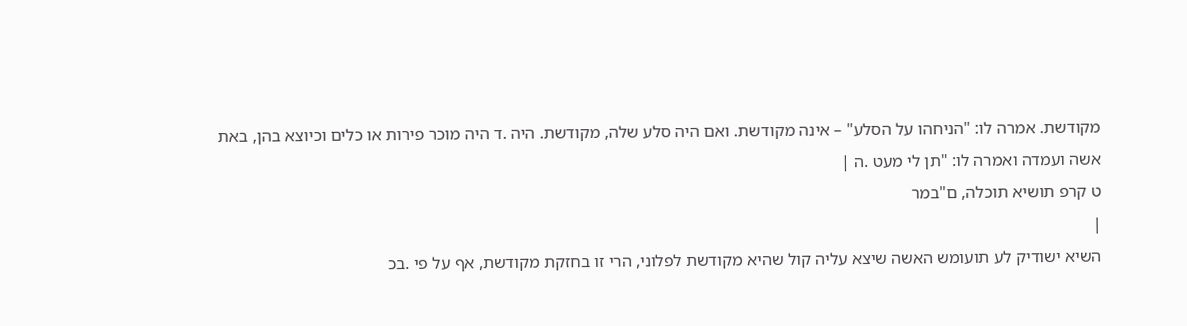מקודשת. אמרה לו: "הניחהו על הסלע" – אינה מקודשת. ואם היה סלע שלה, מקודשת. היה .ד היה מוכר פירות או כלים וכיוצא בהן, באת אשה ועמדה ואמרה לו: "תן לי מעט .ה |
ט קרפ תושיא תוכלה, ם"במר
|
השיא ישודיק לע תועומש האשה שיצא עליה קול שהיא מקודשת לפלוני, הרי זו בחזקת מקודשת, אף על פי .בכ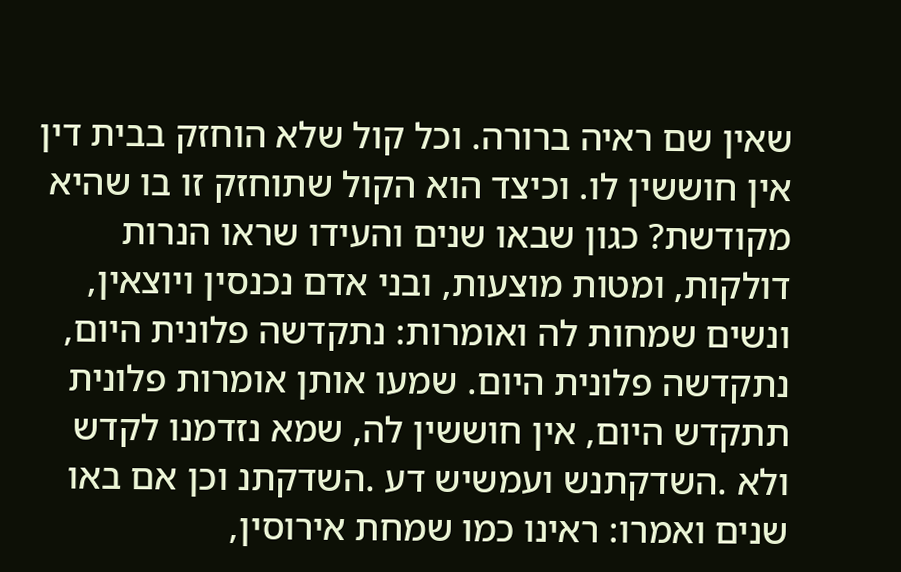שאין שם ראיה ברורה. וכל קול שלא הוחזק בבית דין אין חוששין לו. וכיצד הוא הקול שתוחזק זו בו שהיא מקודשת? כגון שבאו שנים והעידו שראו הנרות דולקות, ומטות מוצעות, ובני אדם נכנסין ויוצאין, ונשים שמחות לה ואומרות: נתקדשה פלונית היום, נתקדשה פלונית היום. שמעו אותן אומרות פלונית תתקדש היום, אין חוששין לה, שמא נזדמנו לקדש ולא .השדקתנש ועמשיש דע .השדקתנ וכן אם באו שנים ואמרו: ראינו כמו שמחת אירוסין,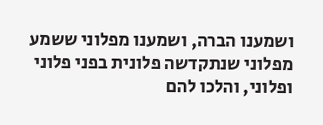ושמענו הברה, ושמענו מפלוני ששמע מפלוני שנתקדשה פלונית בפני פלוני ופלוני, והלכו להם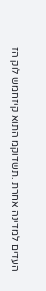העדים למדינה אחרת .תשדוקמ התוא קיזחמש לוק הז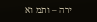ירה – ותמ וא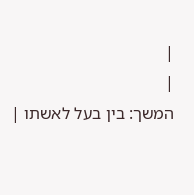|
|
המשך: בין בעל לאשתו |